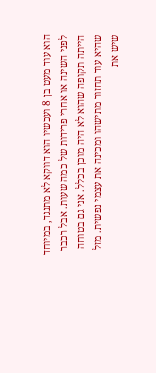הוא עוד מעט בן 8 ועכשיו הוא דווקא לא מתנגד, במיוחד לפני השינה או אחרי פרידות של כמה שעות. אבל רכבר הייתה תקופה שהוא לא היה מוכן בכלל. אני גם בטוחה שהיא עוד תחזור מתישהו ומכינה את עצמי נפשית. מזל שיש את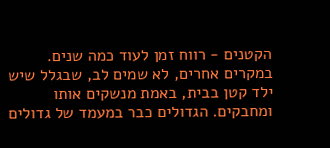הקטנים - רווח זמן לעוד כמה שנים.
במקרים אחרים, לא שמים לב, שבגלל שיש ילד קטן בבית, באמת מנשקים אותו ומחבקים. הגדולים כבר במעמד של גדולים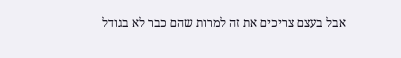אבל בעצם צריכים את זה למרות שהם כבר לא בגודל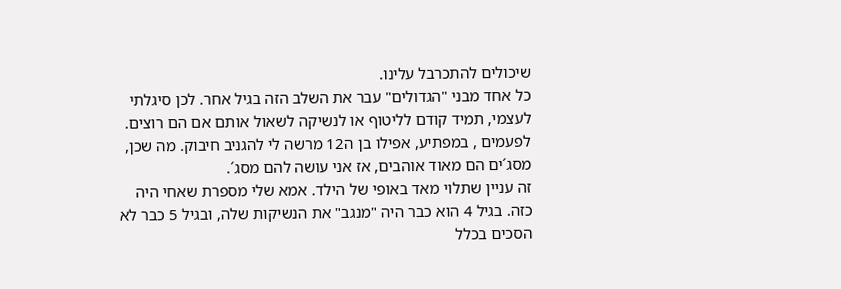שיכולים להתכרבל עלינו.
כל אחד מבני "הגדולים" עבר את השלב הזה בגיל אחר. לכן סיגלתי לעצמי, תמיד קודם לליטוף או לנשיקה לשאול אותם אם הם רוצים. לפעמים , במפתיע, אפילו בן ה12 מרשה לי להגניב חיבוק. מה שכן, מסג´ים הם מאוד אוהבים, אז אני עושה להם מסג´.
זה עניין שתלוי מאד באופי של הילד. אמא שלי מספרת שאחי היה כזה. בגיל 4 הוא כבר היה "מנגב" את הנשיקות שלה, ובגיל 5 כבר לא הסכים בכלל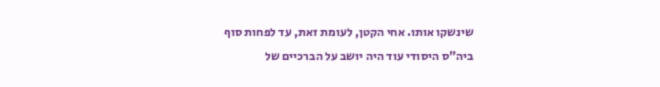שינשקו אותו. אחי הקטן, לעומת זאת, עד לפחות סוף ביה"ס היסודי עוד היה יושב על הברכיים של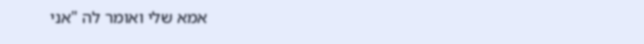אמא שלי ואומר לה "אני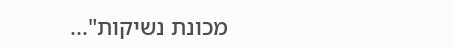מכונת נשיקות"...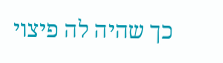כך שהיה לה פיצוי